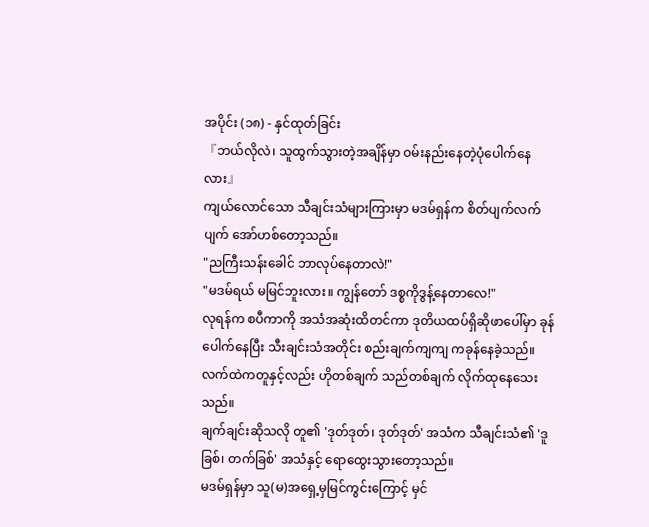အပိုင်း (၁၈) - နှင်ထုတ်ခြင်း
『ဘယ်လိုလဲ၊ သူထွက်သွားတဲ့အချိန်မှာ ဝမ်းနည်းနေတဲ့ပုံပေါက်နေလား』
ကျယ်လောင်သော သီချင်းသံများကြားမှာ မဒမ်ရှန်က စိတ်ပျက်လက်ပျက် အော်ဟစ်တော့သည်။
"ညကြီးသန်းခေါင် ဘာလုပ်နေတာလဲ!"
"မဒမ်ရယ် မမြင်ဘူးလား။ ကျွန်တော် ဒစ္စကိုဒွန့်နေတာလေ!"
လုရန်က စပီကာကို အသံအဆုံးထိတင်ကာ ဒုတိယထပ်ရှိဆိုဖာပေါ်မှာ ခုန်ပေါက်နေပြီး သီးချင်းသံအတိုင်း စည်းချက်ကျကျ ကခုန်နေခဲ့သည်။
လက်ထဲကတူနှင့်လည်း ဟိုတစ်ချက် သည်တစ်ချက် လိုက်ထုနေသေးသည်။
ချက်ချင်းဆိုသလို တူ၏ 'ဒုတ်ဒုတ်၊ ဒုတ်ဒုတ်' အသံက သီချင်းသံ၏ 'ဒူခြစ်၊ တက်ခြစ်' အသံနှင့် ရောထွေးသွားတော့သည်။
မဒမ်ရှန်မှာ သူ(မ)အရှေ့မှမြင်ကွင်းကြောင့် မှင်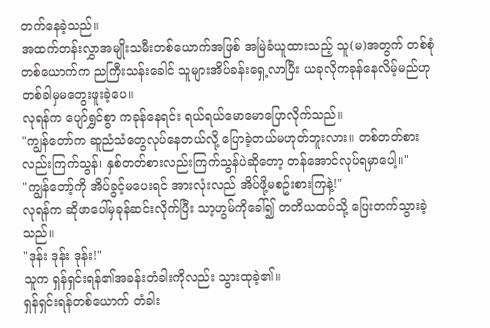တက်နေခဲ့သည်။
အထက်တန်းလွှာအမျိုးသမီးတစ်ယောက်အဖြစ် အမြဲခံယူထားသည့် သူ(မ)အတွက် တစ်စုံတစ်ယောက်က ညကြီးသန်းခေါင် သူများအိပ်ခန်းရှေ့လာပြီး ယခုလိုကခုန်နေလိမ့်မည်ဟု တစ်ခါမှမတွေးဖူးခဲ့ပေ။
လုရန်က ပျော်ရွှင်စွာ ကခုန်နေရင်း ရယ်ရယ်မောမောပြောလိုက်သည်။
"ကျွန်တော်က ဆူညံသံတွေလုပ်နေတယ်လို့ ပြောခဲ့တယ်မဟုတ်ဘူးလား။ တစ်တတ်စားလည်းကြက်သွန်၊ နှစ်တတ်စားလည်းကြက်သွန်ပဲဆိုတော့ တန်အောင်လုပ်ရမှာပေါ့။"
"ကျွန်တော့်ကို အိပ်ခွင့်မပေးရင် အားလုံးလည် အိပ်ဖို့မစဥ်းစားကြနဲ့!"
လုရန်က ဆိုဖာပေါ်မှခုန်ဆင်းလိုက်ပြီး သာ့ဟွမ်ကိုခေါ်၍ တတိယထပ်သို့ ပြေးတက်သွားခဲ့သည်။
"ဒုန်း ဒုန်း ဒုန်း!"
သူက ရှန်ရှင်းရန်၏အခန်းတံခါးကိုလည်း သွားထုခဲ့၏။
ရှန်ရှင်းရန်တစ်ယောက် တံခါး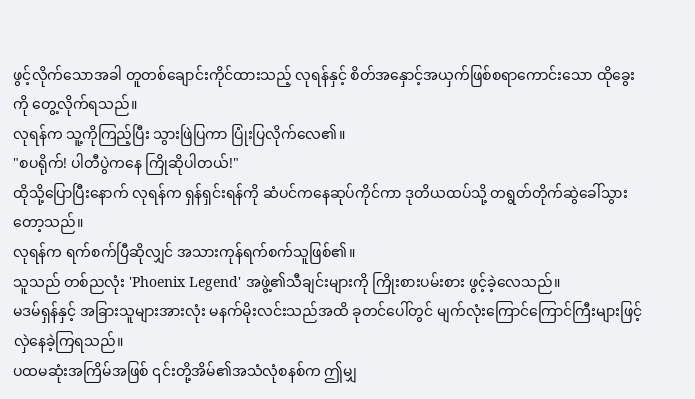ဖွင့်လိုက်သောအခါ တူတစ်ချောင်းကိုင်ထားသည့် လုရန်နှင့် စိတ်အနှောင့်အယှက်ဖြစ်စရာကောင်းသော ထိုခွေးကို တွေ့လိုက်ရသည်။
လုရန်က သူ့ကိုကြည့်ပြီး သွားဖြဲပြကာ ပြုံးပြလိုက်လေ၏။
"စပရိုက်! ပါတီပွဲကနေ ကြိုဆိုပါတယ်!"
ထိုသို့ပြောပြီးနောက် လုရန်က ရှန်ရှင်းရန်ကို ဆံပင်ကနေဆုပ်ကိုင်ကာ ဒုတိယထပ်သို့ တရွတ်တိုက်ဆွဲခေါ်သွားတော့သည်။
လုရန်က ရက်စက်ပြီဆိုလျှင် အသားကုန်ရက်စက်သူဖြစ်၏။
သူသည် တစ်ညလုံး 'Phoenix Legend' အဖွဲ့၏သီချင်းများကို ကြိုးစားပမ်းစား ဖွင့်ခဲ့လေသည်။
မဒမ်ရှန်နှင့် အခြားသူများအားလုံး မနက်မိုးလင်းသည်အထိ ခုတင်ပေါ်တွင် မျက်လုံးကြောင်ကြောင်ကြီးများဖြင့် လှဲနေခဲ့ကြရသည်။
ပထမဆုံးအကြိမ်အဖြစ် ၎င်းတို့အိမ်၏အသံလုံစနစ်က ဤမျှ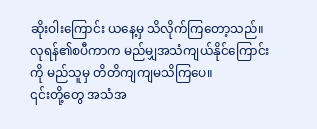ဆိုးဝါးကြောင်း ယနေ့မှ သိလိုက်ကြတော့သည်။
လုရန်၏စပီကာက မည်မျှအသံကျယ်နိုင်ကြောင်းကို မည်သူမှ တိတိကျကျမသိကြပေ။
၎င်းတို့တွေ အသံအ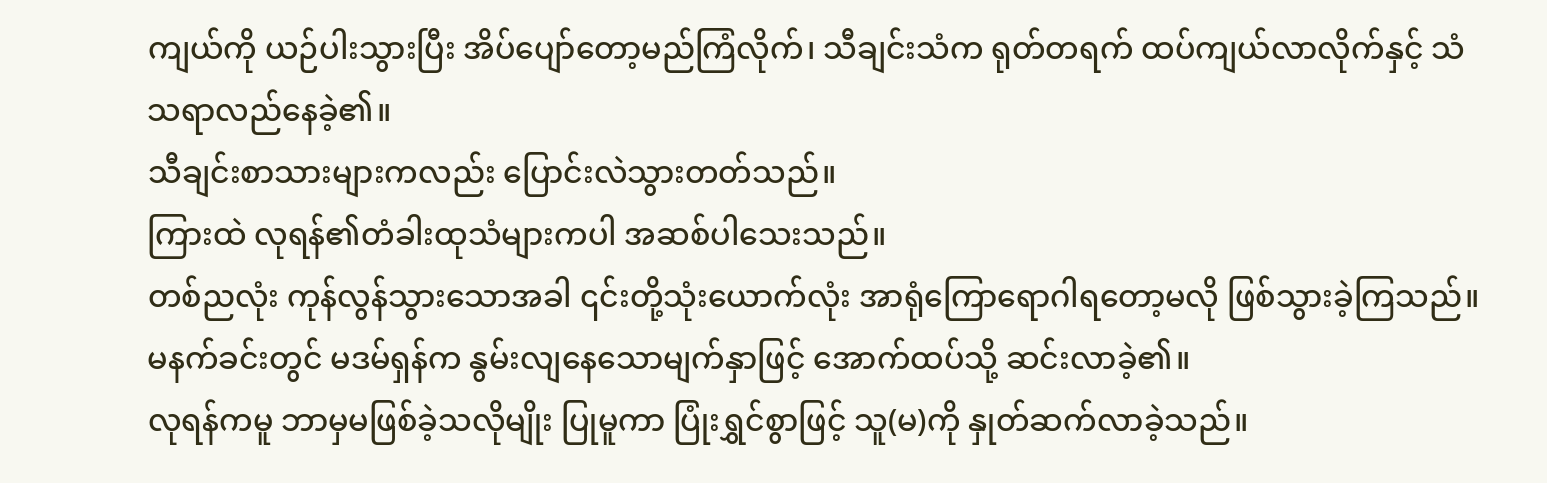ကျယ်ကို ယဉ်ပါးသွားပြီး အိပ်ပျော်တော့မည်ကြံလိုက်၊ သီချင်းသံက ရုတ်တရက် ထပ်ကျယ်လာလိုက်နှင့် သံသရာလည်နေခဲ့၏။
သီချင်းစာသားများကလည်း ပြောင်းလဲသွားတတ်သည်။
ကြားထဲ လုရန်၏တံခါးထုသံများကပါ အဆစ်ပါသေးသည်။
တစ်ညလုံး ကုန်လွန်သွားသောအခါ ၎င်းတို့သုံးယောက်လုံး အာရုံကြောရောဂါရတော့မလို ဖြစ်သွားခဲ့ကြသည်။
မနက်ခင်းတွင် မဒမ်ရှန်က နွမ်းလျနေသောမျက်နှာဖြင့် အောက်ထပ်သို့ ဆင်းလာခဲ့၏။
လုရန်ကမူ ဘာမှမဖြစ်ခဲ့သလိုမျိုး ပြုမူကာ ပြုံးရွှင်စွာဖြင့် သူ(မ)ကို နှုတ်ဆက်လာခဲ့သည်။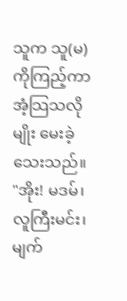သူက သူ(မ)ကိုကြည့်ကာ အံ့သြသလိုမျိုး မေးခဲ့သေးသည်။
"အိုး! မဒမ်၊ လူကြီးမင်း၊ မျက်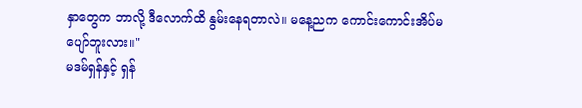နှာတွေက ဘာလို့ ဒီလောက်ထိ နွမ်းနေရတာလဲ။ မနေ့ညက ကောင်းကောင်းအိပ်မပျော်ဘူးလား။"
မဒမ်ရှန်နှင့် ရှန်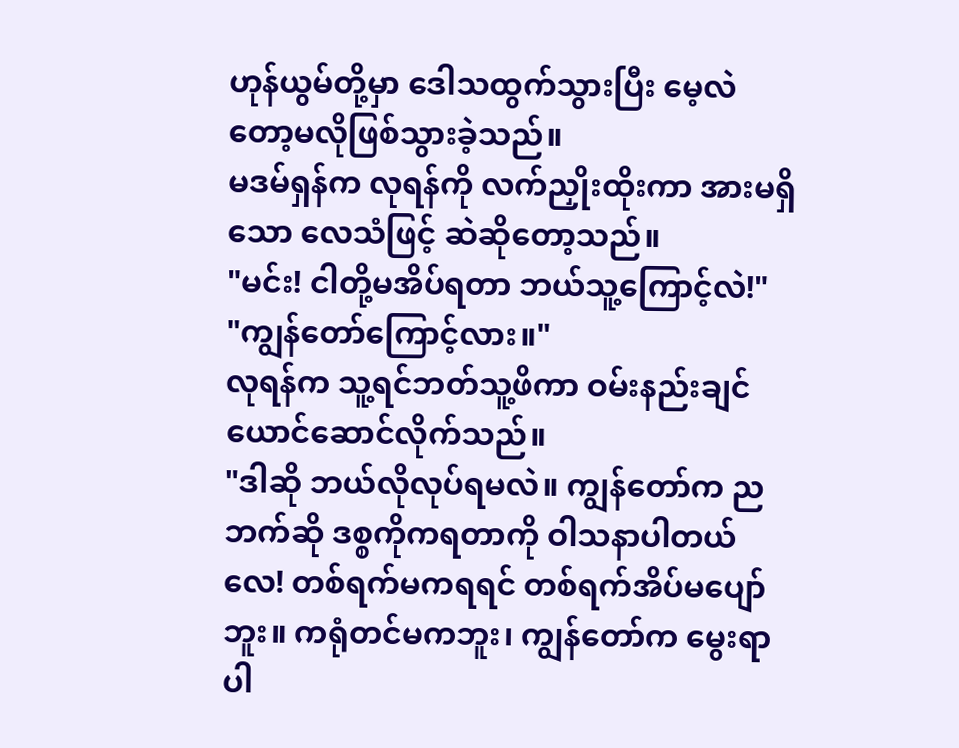ဟုန်ယွမ်တို့မှာ ဒေါသထွက်သွားပြီး မေ့လဲတော့မလိုဖြစ်သွားခဲ့သည်။
မဒမ်ရှန်က လုရန်ကို လက်ညှိုးထိုးကာ အားမရှိသော လေသံဖြင့် ဆဲဆိုတော့သည်။
"မင်း! ငါတို့မအိပ်ရတာ ဘယ်သူ့ကြောင့်လဲ!"
"ကျွန်တော်ကြောင့်လား။"
လုရန်က သူ့ရင်ဘတ်သူ့ဖိကာ ဝမ်းနည်းချင်ယောင်ဆောင်လိုက်သည်။
"ဒါဆို ဘယ်လိုလုပ်ရမလဲ။ ကျွန်တော်က ညဘက်ဆို ဒစ္စကိုကရတာကို ဝါသနာပါတယ်လေ! တစ်ရက်မကရရင် တစ်ရက်အိပ်မပျော်ဘူး။ ကရုံတင်မကဘူး၊ ကျွန်တော်က မွေးရာပါ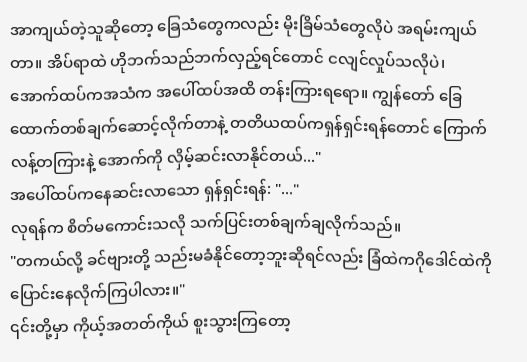အာကျယ်တဲ့သူဆိုတော့ ခြေသံတွေကလည်း မိုးခြိမ်သံတွေလိုပဲ အရမ်းကျယ်တာ။ အိပ်ရာထဲ ဟိုဘက်သည်ဘက်လှည့်ရင်တောင် ငလျင်လှုပ်သလိုပဲ၊ အောက်ထပ်ကအသံက အပေါ်ထပ်အထိ တန်းကြားရရော။ ကျွန်တော် ခြေထောက်တစ်ချက်ဆောင့်လိုက်တာနဲ့ တတိယထပ်ကရှန်ရှင်းရန်တောင် ကြောက်လန့်တကြားနဲ့ အောက်ကို လှိမ့်ဆင်းလာနိုင်တယ်..."
အပေါ်ထပ်ကနေဆင်းလာသော ရှန်ရှင်းရန်: "..."
လုရန်က စိတ်မကောင်းသလို သက်ပြင်းတစ်ချက်ချလိုက်သည်။
"တကယ်လို့ ခင်ဗျားတို့ သည်းမခံနိုင်တော့ဘူးဆိုရင်လည်း ခြံထဲကဂိုဒေါင်ထဲကို ပြောင်းနေလိုက်ကြပါလား။"
၎င်းတို့မှာ ကိုယ့်အတတ်ကိုယ် စူးသွားကြတော့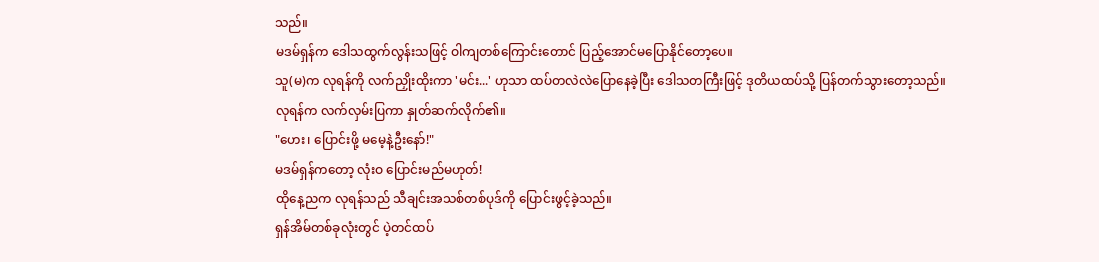သည်။
မဒမ်ရှန်က ဒေါသထွက်လွန်းသဖြင့် ဝါကျတစ်ကြောင်းတောင် ပြည့်အောင်မပြောနိုင်တော့ပေ။
သူ(မ)က လုရန်ကို လက်ညှိုးထိုးကာ 'မင်း...' ဟုသာ ထပ်တလဲလဲပြောနေခဲ့ပြီး ဒေါသတကြီးဖြင့် ဒုတိယထပ်သို့ ပြန်တက်သွားတော့သည်။
လုရန်က လက်လှမ်းပြကာ နှုတ်ဆက်လိုက်၏။
"ဟေး၊ ပြောင်းဖို့ မမေ့နဲ့ဦးနော်!"
မဒမ်ရှန်ကတော့ လုံးဝ ပြောင်းမည်မဟုတ်!
ထိုနေ့ညက လုရန်သည် သီချင်းအသစ်တစ်ပုဒ်ကို ပြောင်းဖွင့်ခဲ့သည်။
ရှန်အိမ်တစ်ခုလုံးတွင် ပဲ့တင်ထပ်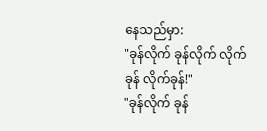နေသည်မှာ:
"ခုန်လိုက် ခုန်လိုက် လိုက်ခုန် လိုက်ခုန်!"
"ခုန်လိုက် ခုန်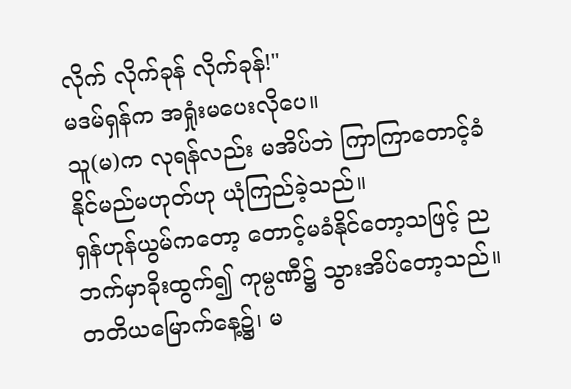လိုက် လိုက်ခုန် လိုက်ခုန်!"
မဒမ်ရှန်က အရှုံးမပေးလိုပေ။
သူ(မ)က လုရန်လည်း မအိပ်ဘဲ ကြာကြာတောင့်ခံနိုင်မည်မဟုတ်ဟု ယုံကြည်ခဲ့သည်။
ရှန်ဟုန်ယွမ်ကတော့ တောင့်မခံနိုင်တော့သဖြင့် ညဘက်မှာခိုးထွက်၍ ကုမ္ပဏီ၌ သွားအိပ်တော့သည်။
တတိယမြောက်နေ့၌၊ မ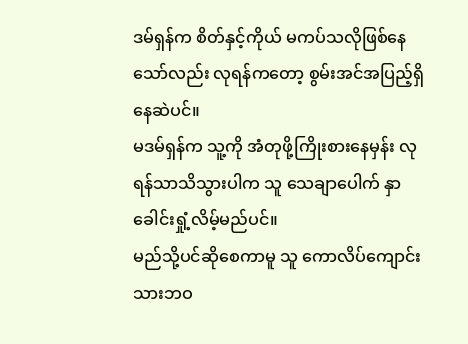ဒမ်ရှန်က စိတ်နှင့်ကိုယ် မကပ်သလိုဖြစ်နေသော်လည်း လုရန်ကတော့ စွမ်းအင်အပြည့်ရှိနေဆဲပင်။
မဒမ်ရှန်က သူ့ကို အံတုဖို့ကြိုးစားနေမှန်း လုရန်သာသိသွားပါက သူ သေချာပေါက် နှာခေါင်းရှုံ့လိမ့်မည်ပင်။
မည်သို့ပင်ဆိုစေကာမူ သူ ကောလိပ်ကျောင်းသားဘဝ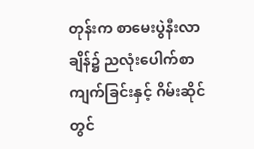တုန်းက စာမေးပွဲနီးလာချိန်၌ ညလုံးပေါက်စာကျက်ခြင်းနှင့် ဂိမ်းဆိုင်တွင်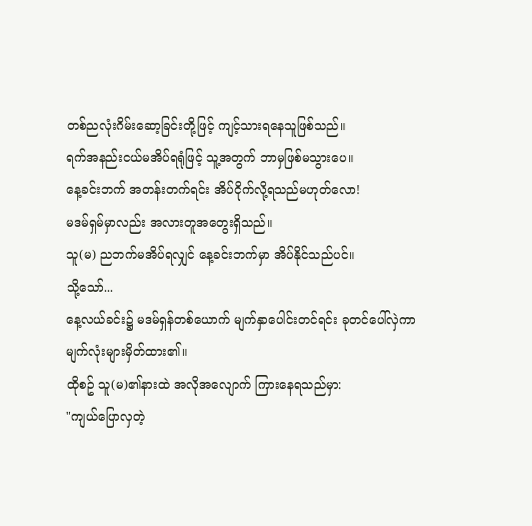တစ်ညလုံးဂိမ်းဆော့ခြင်းတို့ဖြင့် ကျင့်သားရနေသူဖြစ်သည်။
ရက်အနည်းငယ်မအိပ်ရရုံဖြင့် သူ့အတွက် ဘာမှဖြစ်မသွားပေ။
နေ့ခင်းဘက် အတန်းတက်ရင်း အိပ်ငိုက်လို့ရသည်မဟုတ်လော!
မဒမ်ရှမ်မှာလည်း အလားတူအတွေးရှိသည်။
သူ(မ) ညဘက်မအိပ်ရလျှင် နေ့ခင်းဘက်မှာ အိပ်နိုင်သည်ပင်။
သို့သော်...
နေ့လယ်ခင်း၌ မဒမ်ရှန်တစ်ယောက် မျက်နှာပေါင်းတင်ရင်း ခုတင်ပေါ်လှဲကာ မျက်လုံးများမှိတ်ထား၏။
ထိုစဥ် သူ(မ)၏နားထဲ အလိုအလျောက် ကြားနေရသည်မှာ:
"ကျယ်ပြောလှတဲ့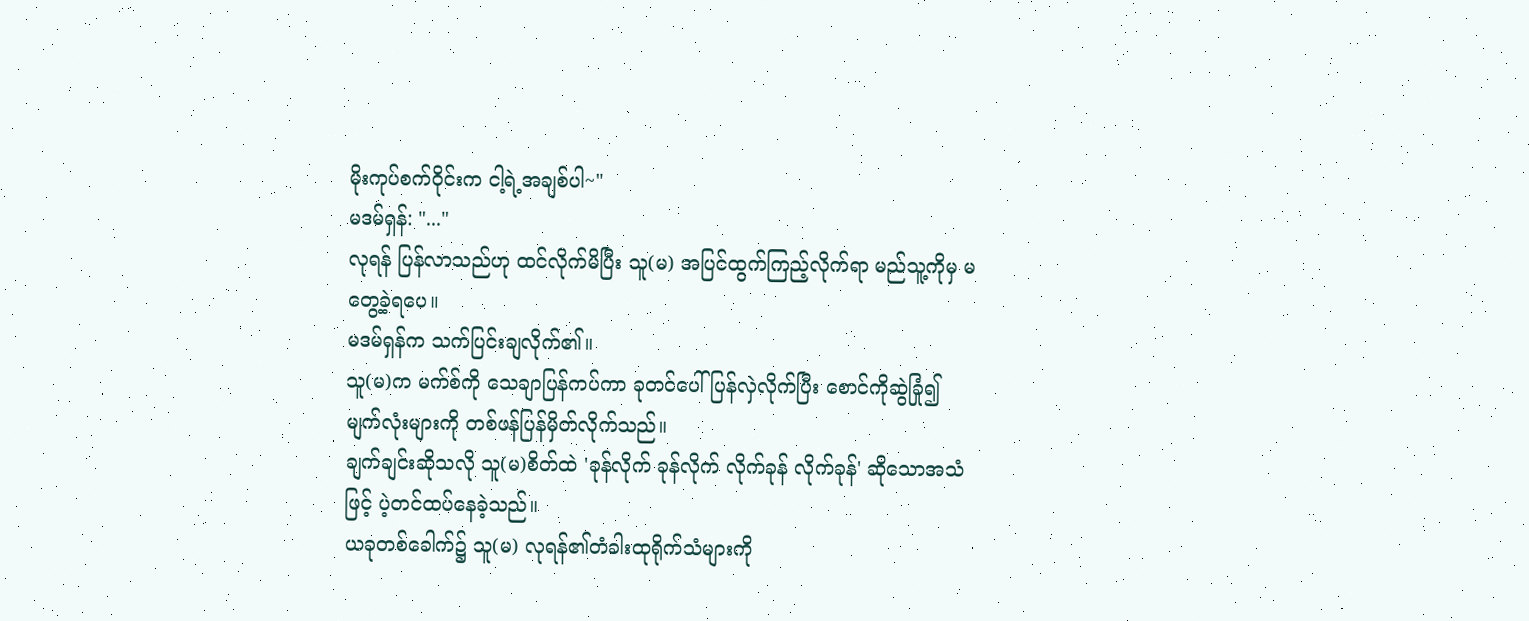မိုးကုပ်စက်ဝိုင်းက ငါ့ရဲ့အချစ်ပါ~"
မဒမ်ရှန်: "..."
လုရန် ပြန်လာသည်ဟု ထင်လိုက်မိပြီး သူ(မ) အပြင်ထွက်ကြည့်လိုက်ရာ မည်သူ့ကိုမှ မတွေ့ခဲ့ရပေ။
မဒမ်ရှန်က သက်ပြင်းချလိုက်၏။
သူ(မ)က မက်စ်ကို သေချာပြန်ကပ်ကာ ခုတင်ပေါ်ပြန်လှဲလိုက်ပြီး စောင်ကိုဆွဲခြုံ၍ မျက်လုံးများကို တစ်ဖန်ပြန်မှိတ်လိုက်သည်။
ချက်ချင်းဆိုသလို သူ(မ)စိတ်ထဲ 'ခုန်လိုက် ခုန်လိုက် လိုက်ခုန် လိုက်ခုန်' ဆိုသောအသံဖြင့် ပဲ့တင်ထပ်နေခဲ့သည်။
ယခုတစ်ခေါက်၌ သူ(မ) လုရန်၏တံခါးထုရိုက်သံများကို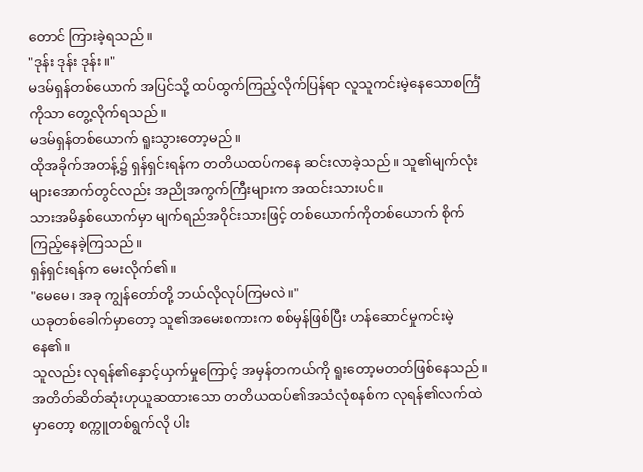တောင် ကြားခဲ့ရသည်။
"ဒုန်း ဒုန်း ဒုန်း။"
မဒမ်ရှန်တစ်ယောက် အပြင်သို့ ထပ်ထွက်ကြည့်လိုက်ပြန်ရာ လူသူကင်းမဲ့နေသောစင်္ကြံကိုသာ တွေ့လိုက်ရသည်။
မဒမ်ရှန်တစ်ယောက် ရူးသွားတော့မည်။
ထိုအခိုက်အတန့်၌ ရှန်ရှင်းရန်က တတိယထပ်ကနေ ဆင်းလာခဲ့သည်။ သူ၏မျက်လုံးများအောက်တွင်လည်း အညိုအကွက်ကြီးများက အထင်းသားပင်။
သားအမိနှစ်ယောက်မှာ မျက်ရည်အဝိုင်းသားဖြင့် တစ်ယောက်ကိုတစ်ယောက် စိုက်ကြည့်နေခဲ့ကြသည်။
ရှန်ရှင်းရန်က မေးလိုက်၏။
"မေမေ၊ အခု ကျွန်တော်တို့ ဘယ်လိုလုပ်ကြမလဲ။"
ယခုတစ်ခေါက်မှာတော့ သူ၏အမေးစကားက စစ်မှန်ဖြစ်ပြီး ဟန်ဆောင်မှုကင်းမဲ့နေ၏။
သူလည်း လုရန်၏နှောင့်ယှက်မှုကြောင့် အမှန်တကယ်ကို ရူးတော့မတတ်ဖြစ်နေသည်။
အတိတ်ဆိတ်ဆုံးဟုယူဆထားသော တတိယထပ်၏အသံလုံစနစ်က လုရန်၏လက်ထဲမှာတော့ စက္ကူတစ်ရွက်လို ပါး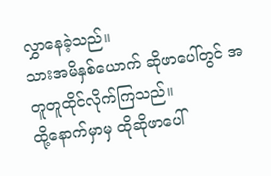လွှာနေခဲ့သည်။
သားအမိနှစ်ယောက် ဆိုဖာပေါ်တွင် အတူတူထိုင်လိုက်ကြသည်။
ထို့နောက်မှာမှ ထိုဆိုဖာပေါ်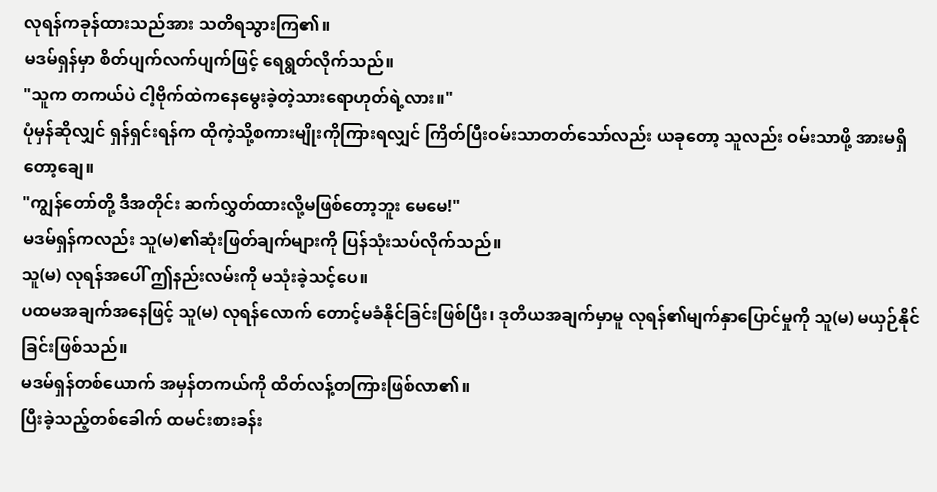လုရန်ကခုန်ထားသည်အား သတိရသွားကြ၏။
မဒမ်ရှန်မှာ စိတ်ပျက်လက်ပျက်ဖြင့် ရေရွတ်လိုက်သည်။
"သူက တကယ်ပဲ ငါ့ဗိုက်ထဲကနေမွေးခဲ့တဲ့သားရောဟုတ်ရဲ့လား။"
ပုံမှန်ဆိုလျှင် ရှန်ရှင်းရန်က ထိုကဲ့သို့စကားမျိုးကိုကြားရလျှင် ကြိတ်ပြီးဝမ်းသာတတ်သော်လည်း ယခုတော့ သူလည်း ဝမ်းသာဖို့ အားမရှိတော့ချေ။
"ကျွန်တော်တို့ ဒီအတိုင်း ဆက်လွှတ်ထားလို့မဖြစ်တော့ဘူး မေမေ!"
မဒမ်ရှန်ကလည်း သူ(မ)၏ဆုံးဖြတ်ချက်များကို ပြန်သုံးသပ်လိုက်သည်။
သူ(မ) လုရန်အပေါ် ဤနည်းလမ်းကို မသုံးခဲ့သင့်ပေ။
ပထမအချက်အနေဖြင့် သူ(မ) လုရန်လောက် တောင့်မခံနိုင်ခြင်းဖြစ်ပြီး၊ ဒုတိယအချက်မှာမူ လုရန်၏မျက်နှာပြောင်မှုကို သူ(မ) မယှဉ်နိုင်ခြင်းဖြစ်သည်။
မဒမ်ရှန်တစ်ယောက် အမှန်တကယ်ကို ထိတ်လန့်တကြားဖြစ်လာ၏။
ပြီးခဲ့သည့်တစ်ခေါက် ထမင်းစားခန်း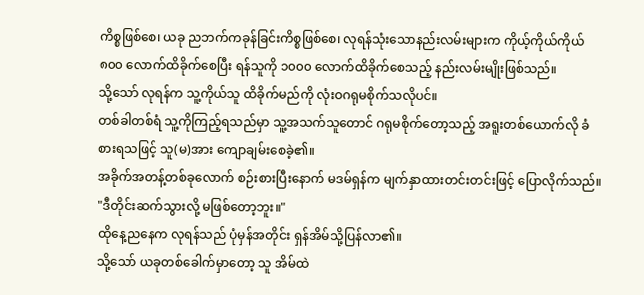ကိစ္စဖြစ်စေ၊ ယခု ညဘက်ကခုန်ခြင်းကိစ္စဖြစ်စေ၊ လုရန်သုံးသောနည်းလမ်းများက ကိုယ့်ကိုယ်ကိုယ် ၈၀၀ လောက်ထိခိုက်စေပြီး ရန်သူကို ၁၀၀၀ လောက်ထိခိုက်စေသည့် နည်းလမ်းမျိုးဖြစ်သည်။
သို့သော် လုရန်က သူ့ကိုယ်သူ ထိခိုက်မည်ကို လုံးဝဂရုမစိုက်သလိုပင်။
တစ်ခါတစ်ရံ သူ့ကိုကြည့်ရသည်မှာ သူ့အသက်သူတောင် ဂရုမစိုက်တော့သည့် အရူးတစ်ယောက်လို ခံစားရသဖြင့် သူ(မ)အား ကျောချမ်းစေခဲ့၏။
အခိုက်အတန့်တစ်ခုလောက် စဉ်းစားပြီးနောက် မဒမ်ရှန်က မျက်နှာထားတင်းတင်းဖြင့် ပြောလိုက်သည်။
"ဒီတိုင်းဆက်သွားလို့ မဖြစ်တော့ဘူး။"
ထိုနေ့ညနေက လုရန်သည် ပုံမှန်အတိုင်း ရှန်အိမ်သို့ပြန်လာ၏။
သို့သော် ယခုတစ်ခေါက်မှာတော့ သူ အိမ်ထဲ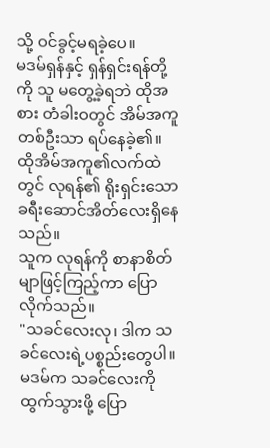သို့ ဝင်ခွင့်မရခဲ့ပေ။
မဒမ်ရှန်နှင့် ရှန်ရှင်းရန်တို့ကို သူ မတွေ့ခဲ့ရဘဲ ထိုအစား တံခါးဝတွင် အိမ်အကူတစ်ဦးသာ ရပ်နေခဲ့၏။
ထိုအိမ်အကူ၏လက်ထဲတွင် လုရန်၏ ရိုးရှင်းသော ခရီးဆောင်အိတ်လေးရှိနေသည်။
သူက လုရန်ကို စာနာစိတ်မျာဖြင့်ကြည့်ကာ ပြောလိုက်သည်။
"သခင်လေးလု၊ ဒါက သခင်လေးရဲ့ပစ္စည်းတွေပါ။ မဒမ်က သခင်လေးကို ထွက်သွားဖို့ ပြော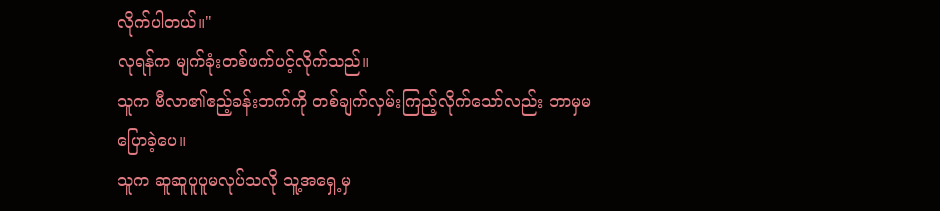လိုက်ပါတယ်။"
လုရန်က မျက်ခုံးတစ်ဖက်ပင့်လိုက်သည်။
သူက ဗီလာ၏ဧည့်ခန်းဘက်ကို တစ်ချက်လှမ်းကြည့်လိုက်သော်လည်း ဘာမှမပြောခဲ့ပေ။
သူက ဆူဆူပူပူမလုပ်သလို သူ့အရှေ့မှ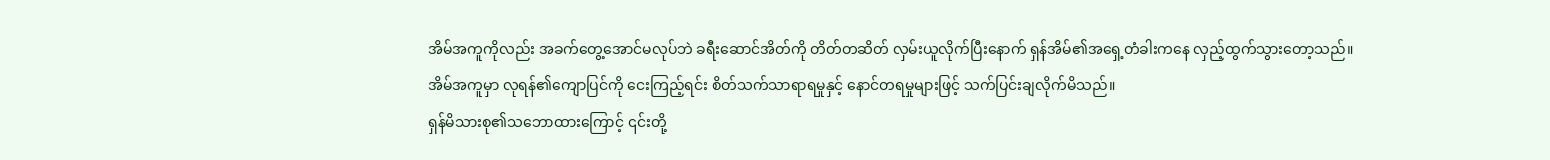အိမ်အကူကိုလည်း အခက်တွေ့အောင်မလုပ်ဘဲ ခရီးဆောင်အိတ်ကို တိတ်တဆိတ် လှမ်းယူလိုက်ပြီးနောက် ရှန်အိမ်၏အရှေ့တံခါးကနေ လှည့်ထွက်သွားတော့သည်။
အိမ်အကူမှာ လုရန်၏ကျောပြင်ကို ငေးကြည့်ရင်း စိတ်သက်သာရာရမှုနှင့် နောင်တရမှုများဖြင့် သက်ပြင်းချလိုက်မိသည်။
ရှန်မိသားစု၏သဘောထားကြောင့် ၎င်းတို့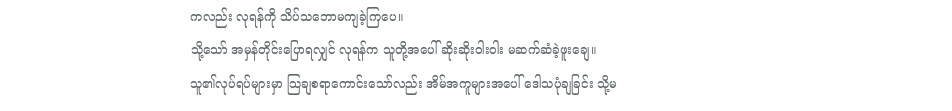ကလည်း လုရန်ကို သိပ်သဘောမကျခဲ့ကြပေ။
သို့သော် အမှန်တိုင်းပြောရလျှင် လုရန်က သူတို့အပေါ် ဆိုးဆိုးဝါးဝါး မဆက်ဆံခဲ့ဖူးချေ။
သူ၏လုပ်ရပ်များမှာ သြချစရာကောင်းသော်လည်း အိမ်အကူများအပေါ် ဒေါသပုံချခြင်း သို့မ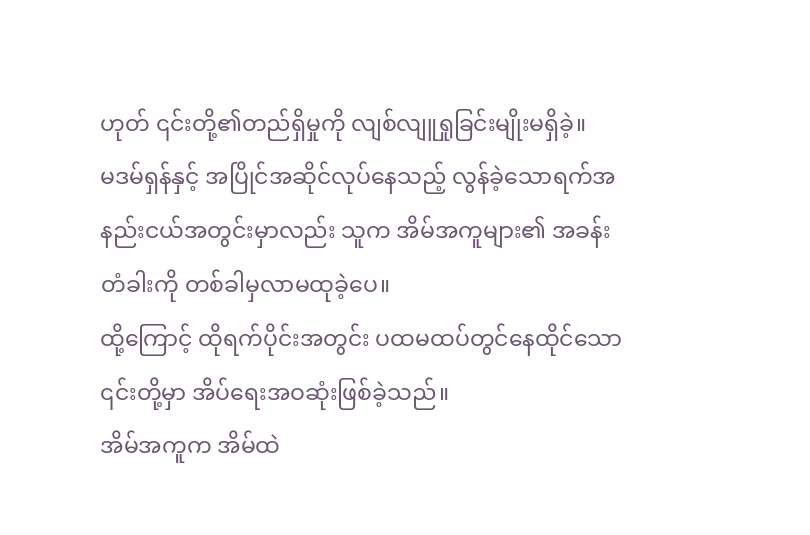ဟုတ် ၎င်းတို့၏တည်ရှိမှုကို လျစ်လျူရှုခြင်းမျိုးမရှိခဲ့။
မဒမ်ရှန်နှင့် အပြိုင်အဆိုင်လုပ်နေသည့် လွန်ခဲ့သောရက်အနည်းငယ်အတွင်းမှာလည်း သူက အိမ်အကူများ၏ အခန်းတံခါးကို တစ်ခါမှလာမထုခဲ့ပေ။
ထို့ကြောင့် ထိုရက်ပိုင်းအတွင်း ပထမထပ်တွင်နေထိုင်သော ၎င်းတို့မှာ အိပ်ရေးအဝဆုံးဖြစ်ခဲ့သည်။
အိမ်အကူက အိမ်ထဲ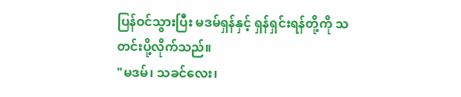ပြန်ဝင်သွားပြီး မဒမ်ရှန်နှင့် ရှန်ရှင်းရန်တို့ကို သတင်းပို့လိုက်သည်။
"မဒမ်၊ သခင်လေး၊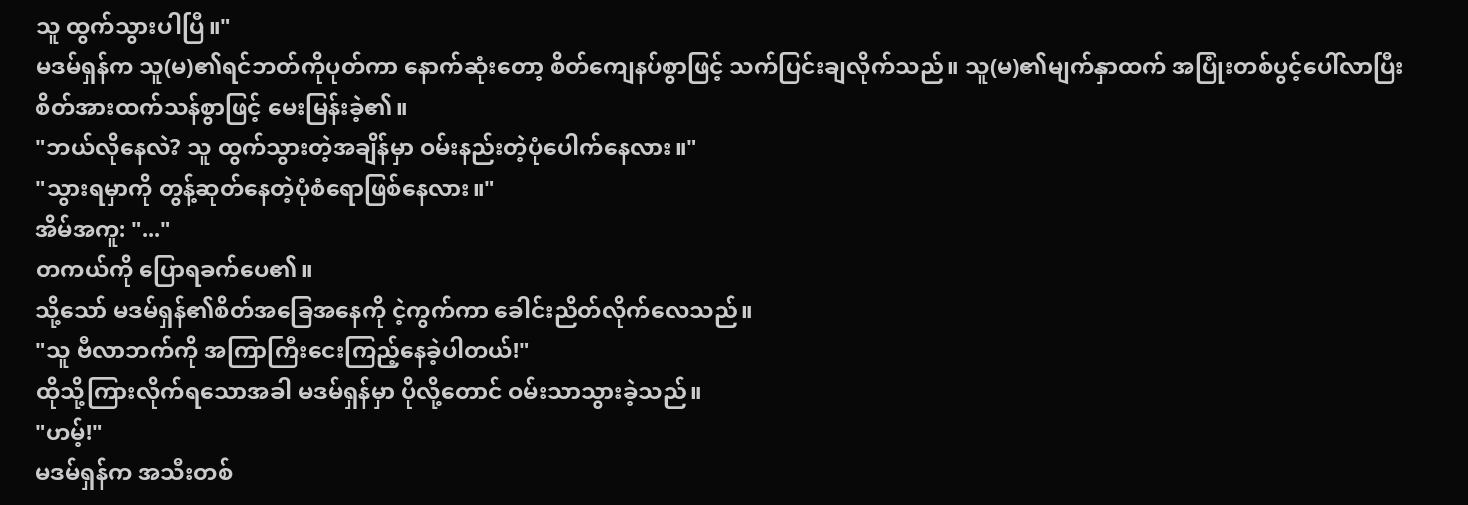သူ ထွက်သွားပါပြီ။"
မဒမ်ရှန်က သူ(မ)၏ရင်ဘတ်ကိုပုတ်ကာ နောက်ဆုံးတော့ စိတ်ကျေနပ်စွာဖြင့် သက်ပြင်းချလိုက်သည်။ သူ(မ)၏မျက်နှာထက် အပြုံးတစ်ပွင့်ပေါ်လာပြီး စိတ်အားထက်သန်စွာဖြင့် မေးမြန်းခဲ့၏။
"ဘယ်လိုနေလဲ? သူ ထွက်သွားတဲ့အချိန်မှာ ဝမ်းနည်းတဲ့ပုံပေါက်နေလား။"
"သွားရမှာကို တွန့်ဆုတ်နေတဲ့ပုံစံရောဖြစ်နေလား။"
အိမ်အကူ: "..."
တကယ်ကို ပြောရခက်ပေ၏။
သို့သော် မဒမ်ရှန်၏စိတ်အခြေအနေကို ငဲ့ကွက်ကာ ခေါင်းညိတ်လိုက်လေသည်။
"သူ ဗီလာဘက်ကို အကြာကြီးငေးကြည့်နေခဲ့ပါတယ်!"
ထိုသို့ကြားလိုက်ရသောအခါ မဒမ်ရှန်မှာ ပိုလို့တောင် ဝမ်းသာသွားခဲ့သည်။
"ဟမ့်!"
မဒမ်ရှန်က အသီးတစ်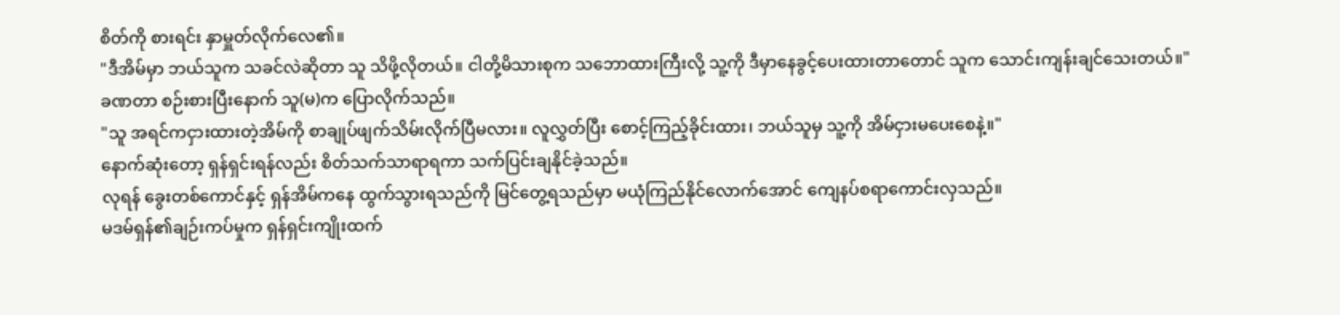စိတ်ကို စားရင်း နှာမှူတ်လိုက်လေ၏။
"ဒီအိမ်မှာ ဘယ်သူက သခင်လဲဆိုတာ သူ သိဖို့လိုတယ်။ ငါတို့မိသားစုက သဘောထားကြီးလို့ သူ့ကို ဒီမှာနေခွင့်ပေးထားတာတောင် သူက သောင်းကျန်းချင်သေးတယ်။"
ခဏတာ စဉ်းစားပြီးနောက် သူ(မ)က ပြောလိုက်သည်။
"သူ အရင်ကငှားထားတဲ့အိမ်ကို စာချုပ်ဖျက်သိမ်းလိုက်ပြီမလား။ လူလွှတ်ပြီး စောင့်ကြည့်ခိုင်းထား၊ ဘယ်သူမှ သူ့ကို အိမ်ငှားမပေးစေနဲ့။"
နောက်ဆုံးတော့ ရှန်ရှင်းရန်လည်း စိတ်သက်သာရာရကာ သက်ပြင်းချနိုင်ခဲ့သည်။
လုရန် ခွေးတစ်ကောင်နှင့် ရှန်အိမ်ကနေ ထွက်သွားရသည်ကို မြင်တွေ့ရသည်မှာ မယုံကြည်နိုင်လောက်အောင် ကျေနပ်စရာကောင်းလှသည်။
မဒမ်ရှန်၏ချဉ်းကပ်မှုက ရှန်ရှင်းကျိုးထက်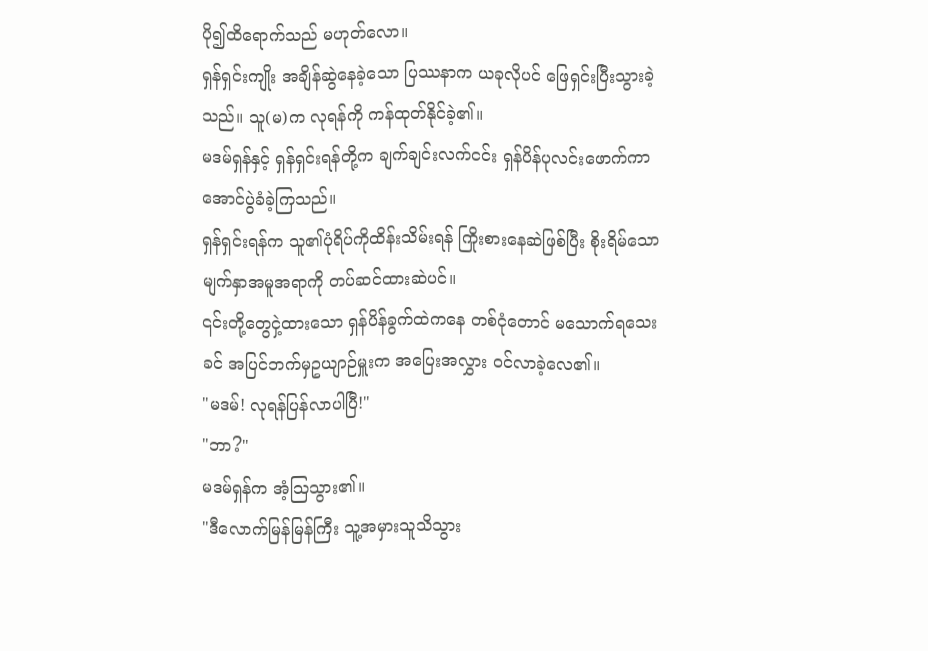ပို၍ထိရောက်သည် မဟုတ်လော။
ရှန်ရှင်းကျိုး အချိန်ဆွဲနေခဲ့သော ပြဿနာက ယခုလိုပင် ဖြေရှင်းပြီးသွားခဲ့သည်။ သူ(မ)က လုရန်ကို ကန်ထုတ်နိုင်ခဲ့၏။
မဒမ်ရှန်နှင့် ရှန်ရှင်းရန်တို့က ချက်ချင်းလက်ငင်း ရှန်ပိန်ပုလင်းဖောက်ကာ အောင်ပွဲခံခဲ့ကြသည်။
ရှန်ရှင်းရန်က သူ၏ပုံရိပ်ကိုထိန်းသိမ်းရန် ကြိုးစားနေဆဲဖြစ်ပြီး စိုးရိမ်သောမျက်နှာအမူအရာကို တပ်ဆင်ထားဆဲပင်။
၎င်းတို့တွေငှဲ့ထားသော ရှန်ပိန်ခွက်ထဲကနေ တစ်ငုံတောင် မသောက်ရသေးခင် အပြင်ဘက်မှဥယျာဉ်မှူးက အပြေးအလွှား ဝင်လာခဲ့လေ၏။
"မဒမ်! လုရန်ပြန်လာပါပြီ!"
"ဘာ?"
မဒမ်ရှန်က အံ့သြသွား၏။
"ဒီလောက်မြန်မြန်ကြီး သူ့အမှားသူသိသွား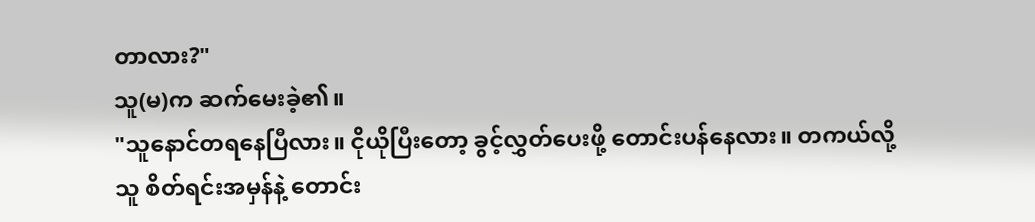တာလား?"
သူ(မ)က ဆက်မေးခဲ့၏။
"သူနောင်တရနေပြီလား။ ငိုယိုပြီးတော့ ခွင့်လွှတ်ပေးဖို့ တောင်းပန်နေလား။ တကယ်လို့ သူ စိတ်ရင်းအမှန်နဲ့ တောင်း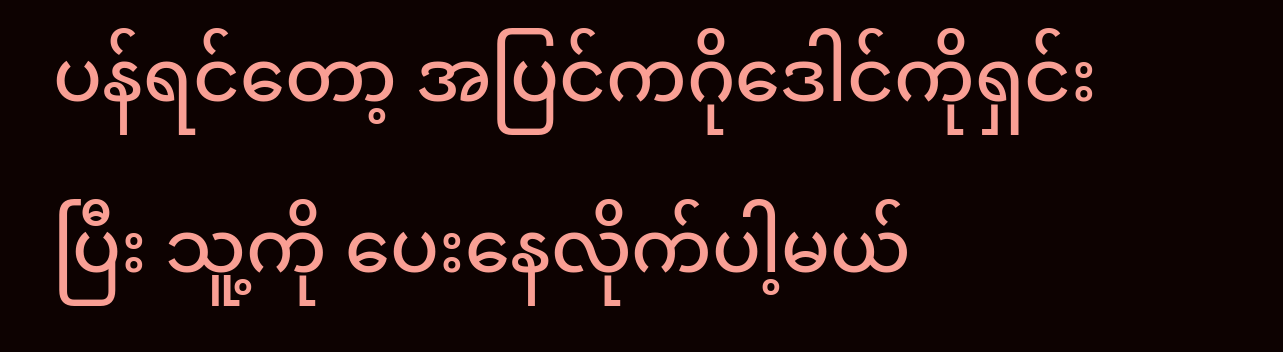ပန်ရင်တော့ အပြင်ကဂိုဒေါင်ကိုရှင်းပြီး သူ့ကို ပေးနေလိုက်ပါ့မယ်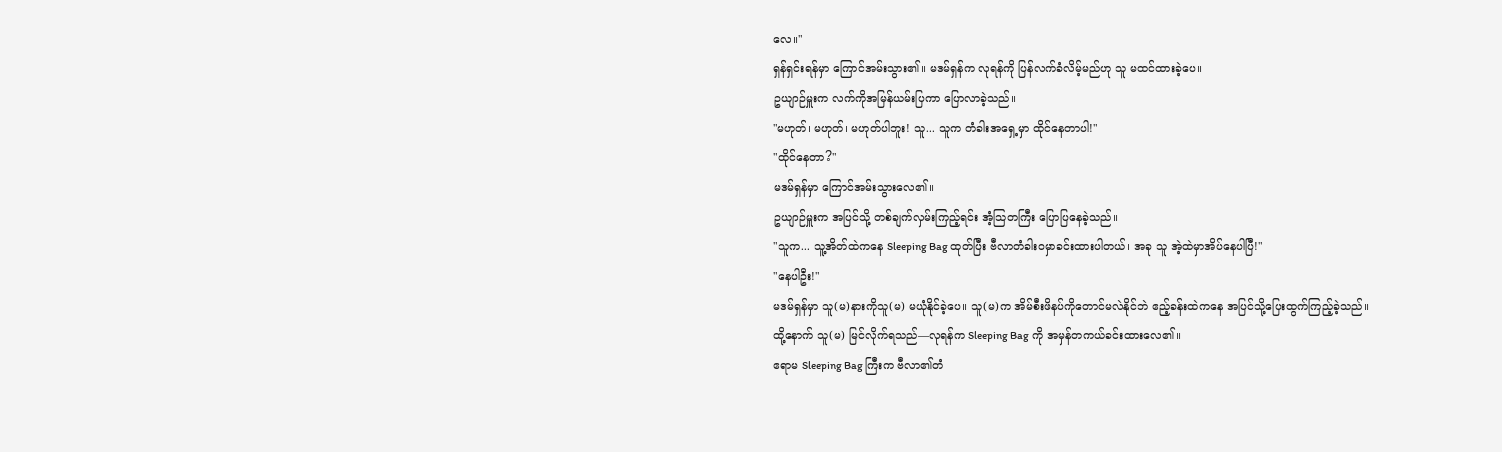လေ။"
ရှန်ရှင်းရန်မှာ ကြောင်အမ်းသွား၏။ မဒမ်ရှန်က လုရန်ကို ပြန်လက်ခံလိမ့်မည်ဟု သူ မထင်ထားခဲ့ပေ။
ဥယျာဉ်မှူးက လက်ကိုအမြန်ယမ်းပြကာ ပြောလာခဲ့သည်။
"မဟုတ်၊ မဟုတ်၊ မဟုတ်ပါဘူး! သူ... သူက တံခါးအရှေ့မှာ ထိုင်နေတာပါ!"
"ထိုင်နေတာ?"
မဒမ်ရှန်မှာ ကြောင်အမ်းသွားလေ၏။
ဥယျာဉ်မှူးက အပြင်သို့ တစ်ချက်လှမ်းကြည့်ရင်း အံ့သြတကြီး ပြောပြနေခဲ့သည်။
"သူက... သူ့အိတ်ထဲကနေ Sleeping Bag ထုတ်ပြီး ဗီလာတံခါးဝမှာခင်းထားပါတယ်၊ အခု သူ အဲ့ထဲမှာအိပ်နေပါပြီ!"
"နေပါဦး!"
မဒမ်ရှန်မှာ သူ(မ)နားကိုသူ(မ) မယုံနိုင်ခဲ့ပေ။ သူ(မ)က အိမ်စီးဖိနပ်ကိုတောင်မလဲနိုင်ဘဲ ဧည့်ခန်းထဲကနေ အပြင်သို့ပြေးထွက်ကြည့်ခဲ့သည်။
ထို့နောက် သူ(မ) မြင်လိုက်ရသည်—လုရန်က Sleeping Bag ကို အမှန်တကယ်ခင်းထားလေ၏။
ဧရာမ Sleeping Bag ကြီးက ဗီလာ၏တံ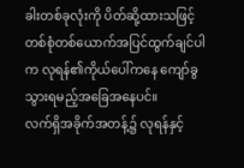ခါးတစ်ခုလုံးကို ပိတ်ဆို့ထားသဖြင့် တစ်စုံတစ်ယောက်အပြင်ထွက်ချင်ပါက လုရန်၏ကိုယ်ပေါ်ကနေ ကျော်ခွသွားရမည့်အခြေအနေပင်။
လက်ရှိအခိုက်အတန့်၌ လုရန်နှင့်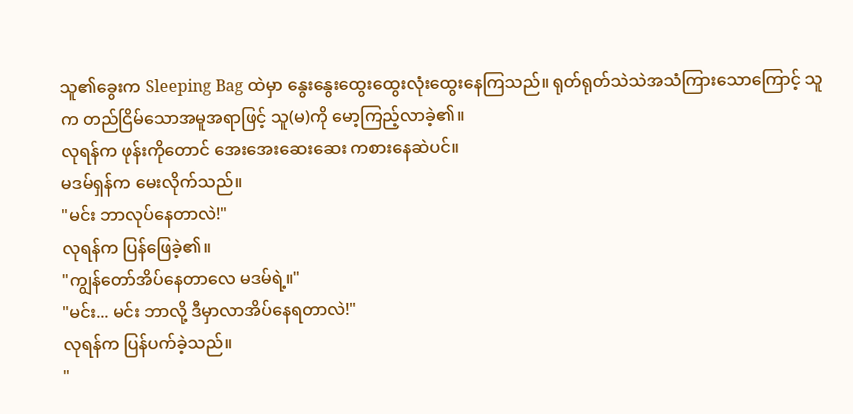သူ၏ခွေးက Sleeping Bag ထဲမှာ နွေးနွေးထွေးထွေးလုံးထွေးနေကြသည်။ ရုတ်ရုတ်သဲသဲအသံကြားသောကြောင့် သူက တည်ငြိမ်သောအမူအရာဖြင့် သူ(မ)ကို မော့ကြည့်လာခဲ့၏။
လုရန်က ဖုန်းကိုတောင် အေးအေးဆေးဆေး ကစားနေဆဲပင်။
မဒမ်ရှန်က မေးလိုက်သည်။
"မင်း ဘာလုပ်နေတာလဲ!"
လုရန်က ပြန်ဖြေခဲ့၏။
"ကျွန်တော်အိပ်နေတာလေ မဒမ်ရဲ့။"
"မင်း... မင်း ဘာလို့ ဒီမှာလာအိပ်နေရတာလဲ!"
လုရန်က ပြန်ပက်ခဲ့သည်။
"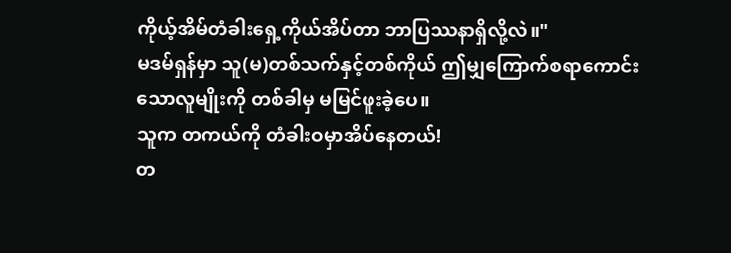ကိုယ့်အိမ်တံခါးရှေ့ကိုယ်အိပ်တာ ဘာပြဿနာရှိလို့လဲ။"
မဒမ်ရှန်မှာ သူ(မ)တစ်သက်နှင့်တစ်ကိုယ် ဤမျှကြောက်စရာကောင်းသောလူမျိုးကို တစ်ခါမှ မမြင်ဖူးခဲ့ပေ။
သူက တကယ်ကို တံခါးဝမှာအိပ်နေတယ်!
တ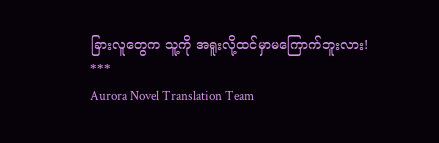ခြားလူတွေက သူ့ကို အရူးလို့ထင်မှာမကြောက်ဘူးလား!
***
Aurora Novel Translation Team